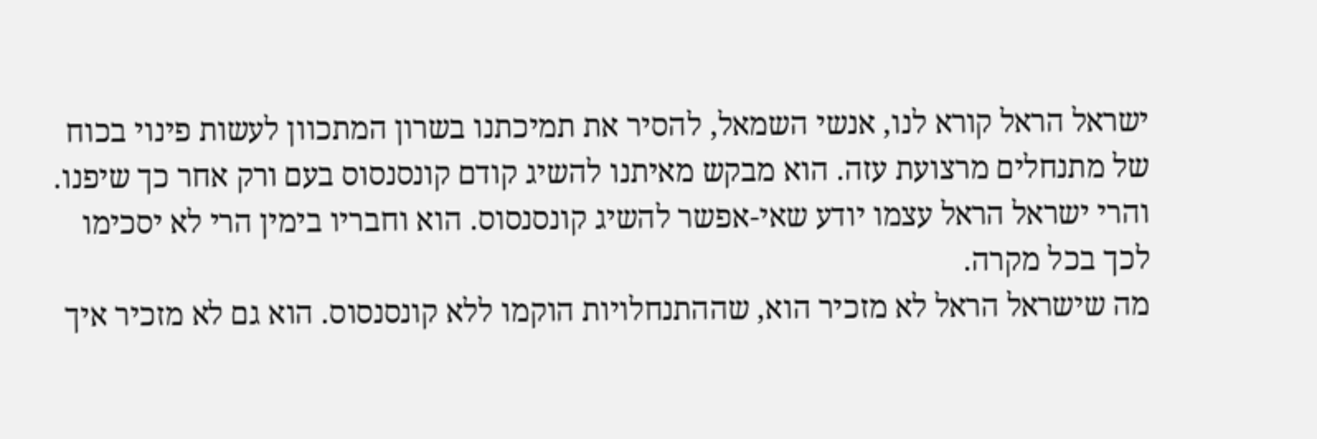ישראל הראל קורא לנו, אנשי השמאל, להסיר את תמיכתנו בשרון המתכוון לעשות פינוי בכוח של מתנחלים מרצועת עזה. הוא מבקש מאיתנו להשיג קודם קונסנסוס בעם ורק אחר כך שיפנו. והרי ישראל הראל עצמו יודע שאי-אפשר להשיג קונסנסוס. הוא וחבריו בימין הרי לא יסכימו לכך בכל מקרה.
מה שישראל הראל לא מזכיר הוא, שההתנחלויות הוקמו ללא קונסנסוס. הוא גם לא מזכיר איך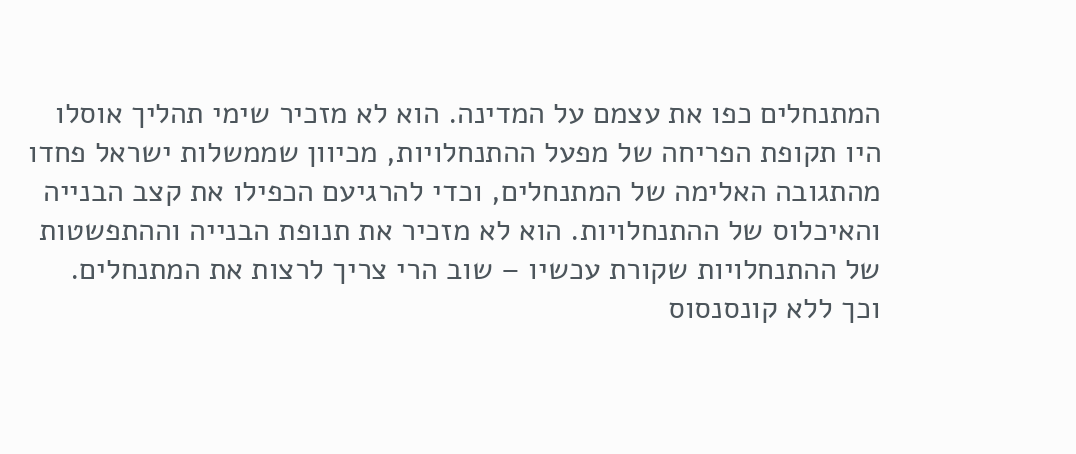המתנחלים כפו את עצמם על המדינה. הוא לא מזכיר שימי תהליך אוסלו היו תקופת הפריחה של מפעל ההתנחלויות, מכיוון שממשלות ישראל פחדו מהתגובה האלימה של המתנחלים, וכדי להרגיעם הכפילו את קצב הבנייה והאיכלוס של ההתנחלויות. הוא לא מזכיר את תנופת הבנייה וההתפשטות של ההתנחלויות שקורת עכשיו – שוב הרי צריך לרצות את המתנחלים. וכך ללא קונסנסוס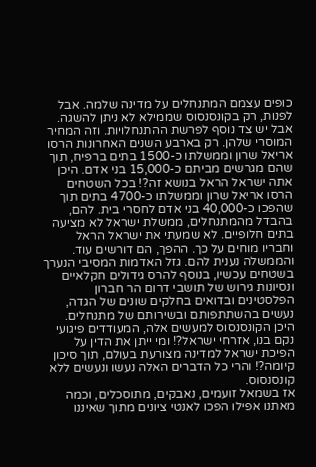כופים עצמם המתנחלים על מדינה שלמה. אבל לפנות, רק בקונסנסוס שממילא לא ניתן להשגה.
אבל יש צד נוסף לפרשת ההתנחלויות. וזה המחיר המוסרי שלהן. רק בארבע השנים האחרונות הרסו אריאל שרון וממשלתו כ-1500 בתים ברפיח, תוך שהם מגרשים מביתם כ-15,000 בני אדם. היכן אתה ישראל הראל בנושא זה?! בכל השטחים הרסו אריאל שרון וממשלתו כ-4700 בתים תוך שהפכו כ-40,000 בני אדם לחסרי בית. להם, בהבדל מהמתנחלים, ממשלת ישראל לא מציעה בתים חלופיים. לא שמעתי את ישראל הראל וחבריו מוחים על כך. ההפך, הם דורשים עוד. והממשלה נענית להם. גזל האדמות המסיבי הנערך בשטחים עכשיו, בנוסף להרס גידולים חקלאיים ונסיונות גירוש של תושבי דרום הר חברון הפלסטינים ובדואים בחלקים שונים של הגדה, נעשים בהשתתפותם ובשירותם של מתנחלים. היכן הקונסנסוס למעשים אלה, המעודדים פיגועי נקם בנו, אזרחי ישראל?! ומי ייתן את הדין על הפיכת ישראל למדינה מצורעת בעולם, תוך סיכון קיומה?! והרי כל הדברים האלה נעשו ונעשים ללא קונסנסוס.
אז בשמאל זועמים, נאבקים, מתוסכלים, וכמה מאתנו אפילו הפכו לאנטי ציונים מתוך שאיננו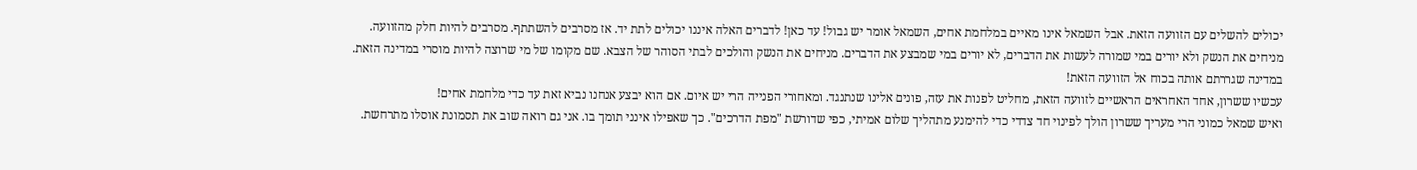יכולים להשלים עם הזוועה הזאת. אבל השמאל אינו מאיים במלחמת אחים, השמאל אומר יש גבול! עד כאן! לדברים האלה איננו יכולים לתת יד. אז מסרבים להשתתף. מסרבים להיות חלק מהזוועה. מניחים את הנשק ולא יורים במי שמורה לעשות את הדברים, לא יורים במי שמבצע את הדברים. מניחים את הנשק והולכים לבתי הסוהר של הצבא. שם מקומו של מי שרוצה להיות מוסרי במדינה הזאת. במדינה שגררתם אותה בכוח אל הזוועה הזאת!
עכשיו ששרון, אחד האחראים הראשיים לזוועה הזאת, מחליט לפנות את עזה, פונים אלינו שנתנגד. ומאחורי הפנייה הרי יש איום. אם הוא יבצע אנחנו נביא זאת עד כדי מלחמת אחים!
ואיש שמאל כמוני הרי מעריך ששרון הולך לפינוי חד צדדי כדי להימנע מתהליך שלום אמיתי, כפי שדורשת "מפת הדרכים". כך שאפילו אינני תומך בו. אני גם רואה שוב את תסמונת אוסלו מתרחשת.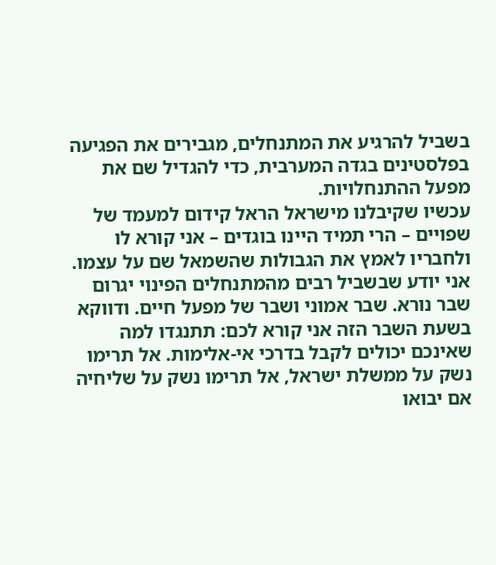בשביל להרגיע את המתנחלים, מגבירים את הפגיעה בפלסטינים בגדה המערבית, כדי להגדיל שם את מפעל ההתנחלויות.
עכשיו שקיבלנו מישראל הראל קידום למעמד של שפויים – הרי תמיד היינו בוגדים – אני קורא לו ולחבריו לאמץ את הגבולות שהשמאל שם על עצמו. אני יודע שבשביל רבים מהמתנחלים הפינוי יגרום שבר נורא. שבר אמוני ושבר של מפעל חיים. ודווקא בשעת השבר הזה אני קורא לכם: תתנגדו למה שאינכם יכולים לקבל בדרכי אי-אלימות. אל תרימו נשק על ממשלת ישראל, אל תרימו נשק על שליחיה אם יבואו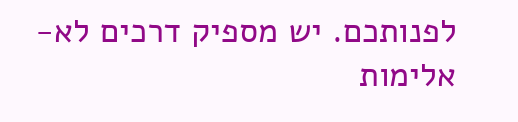לפנותכם. יש מספיק דרכים לא-אלימות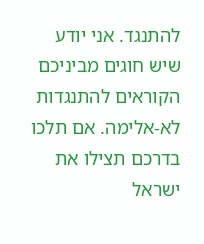להתנגד. אני יודע שיש חוגים מביניכם הקוראים להתנגדות לא-אלימה. אם תלכו בדרכם תצילו את ישראל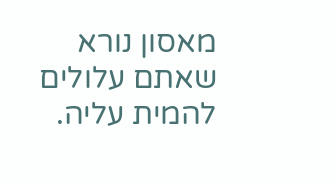מאסון נורא שאתם עלולים להמית עליה.